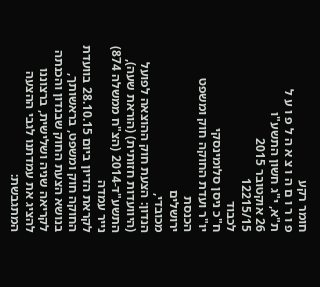חומר רקע
פ ו ר ו ם ה ו צ א ה ל פ ו ע ל
ת"א, י"ג חשון התשע"ו
26 אוקטובר 2015
12215/15
לכבוד
ח"כ ניסן סלומינסקי
יו"ר ועדת החוקה חוק ומשפט
הכנסת
ירושלים
מכובדי,
הנדון: הצעת חוק ההוצאה לפועל (היוועדות חזותית) (הוראת שעה), התשע"ד-2014 (הצ"ח ממשלה 874)
נייר עמדה
לקראת הדיון ביום 28.10.15 בוועדת החוקה חוק ומשפט, בראשותך, בנושא הצעת החוק שבנדון והכנתה לקריאה שניה ושלישית, ברצוננו להציג את עמדתנו לגבי ההצעה המתגבשת: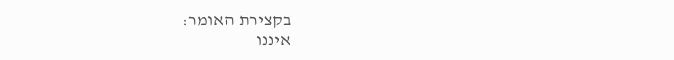בקצירת האומר:
איננו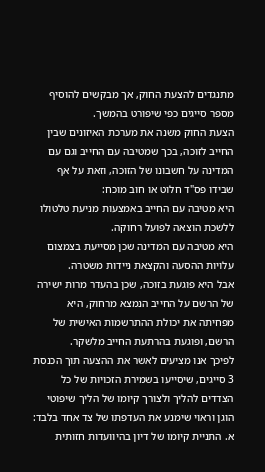מתנגדים להצעת החוק, אך מבקשים להוסיף מספר סייגים כפי שיפורט בהמשך.
הצעת החוק משנה את מערכת האיזונים שבין החייב לזוכה, בכך שמטיבה עם החייב וגם עם המדינה על חשבונו של הזוכה, וזאת על אף שבידו פס"ד חלוט או חוב מוכח:
היא מטיבה עם החייב באמצעות מניעת טלטולו ללשכת הוצאה לפועל רחוקה.
היא מטיבה עם המדינה שכן מסייעת בצמצום עלויות ההסעה והקצאת ניידות משטרה.
אבל היא פוגעת בזוכה, שכן בהעדר מרות ישירה של הרשם על החייב הנמצא מרחוק, היא מפחיתה את יכולת ההתרשמות האישית של הרשם, ופוגעת בהרתעת החייב מלשקר.
לפיכך אנו מציעים לאשר את ההצעה תוך הכנסת 3 סייגים, שיסייעו בשמירת הזכויות של כל הצדדים להליך ולצורך קיומו של הליך שיפוטי הוגן וראוי שימנע את העדפתו של צד אחד בלבד:
א. התניית קיומו של דיון בהיוועדות חזותית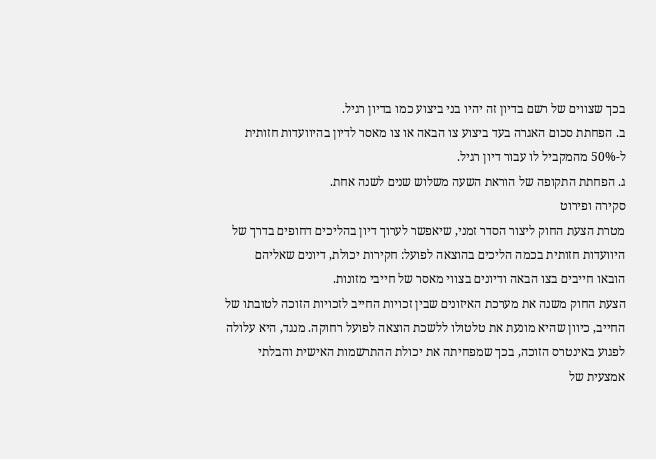בכך שצווים של רשם בדיון זה יהיו בני ביצוע כמו בדיון רגיל.
ב. הפחתת סכום האגרה בעד ביצוע צו הבאה או צו מאסר לדיון בהיוועדות חזותית ל-50% מהמקביל לו עבור דיון רגיל.
ג. הפחתת התקופה של הוראת השעה משלוש שנים לשנה אחת.
סקירה ופירוט
מטרת הצעת החוק ליצור הסדר זמני, שיאפשר לערוך דיון בהליכים דחופים בדרך של היוועדות חזותית בכמה הליכים בהוצאה לפועל: חקירות יכולת, דיונים שאליהם הובאו חייבים בצו הבאה ודיונים בצווי מאסר של חייבי מזונות.
הצעת החוק משנה את מערכת האיזונים שבין זכויות החייב לזכויות הזוכה לטובתו של החייב, כיוון שהיא מונעת את טלטולו ללשכת הוצאה לפועל רחוקה. מנגד, היא עלולה לפגוע באינטרס הזוכה, בכך שמפחיתה את יכולת ההתרשמות האישית והבלתי אמצעית של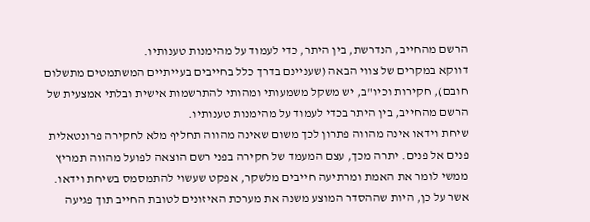הרשם מהחייב, הנדרשת, בין היתר, כדי לעמוד על מהימנות טענותיו.
דווקא במקרים של צווי הבאה (שעניינם בדרך כלל בחייבים בעייתיים המשתמטים מתשלום חובם), חקירות וכיו"ב, יש משקל משמעותי ומהותי להתרשמות אישית ובלתי אמצעית של הרשם מהחייב, בין היתר בכדי לעמוד על מהימנות טענותיו.
שיחת וידאו אינה מהווה פתרון לכך משום שאינה מהווה תחליף מלא לחקירה פרונטאלית פנים אל פנים. יתרה מכך, עצם המעמד של חקירה בפני רשם הוצאה לפועל מהווה תמריץ ממשי לומר את האמת ומרתיעה חייבים מלשקר, אפקט שעשוי להתמסמס בשיחת וידאו.
אשר על כן, היות שההסדר המוצע משנה את מערכת האיזונים לטובת החייב תוך פגיעה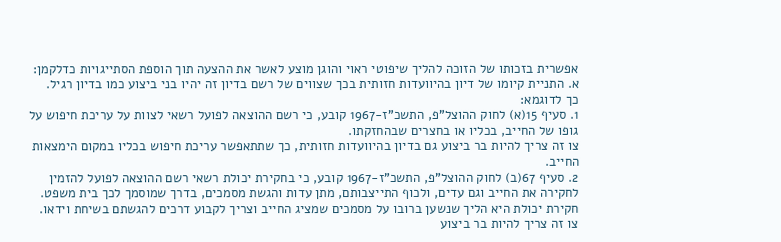אפשרית בזכותו של הזוכה להליך שיפוטי ראוי והוגן מוצע לאשר את ההצעה תוך הוספת הסתייגויות כדלקמן:
א. התניית קיומו של דיון בהיוועדות חזותית בכך שצווים של רשם בדיון זה יהיו בני ביצוע כמו בדיון רגיל.
כך לדוגמא:
1. סעיף 15(א) לחוק ההוצל"פ, התשכ"ז-1967 קובע, כי רשם ההוצאה לפועל רשאי לצוות על עריכת חיפוש על גופו של החייב, בכליו או בחצרים שבהחזקתו.
צו זה צריך להיות בר ביצוע גם בדיון בהיוועדות חזותית, כך שתתאפשר עריכת חיפוש בכליו במקום הימצאות החייב.
2. סעיף 67(ב) לחוק ההוצל"פ, התשכ"ז-1967 קובע, כי בחקירת יכולת רשאי רשם ההוצאה לפועל להזמין לחקירה את החייב וגם עדים, ולכוף התייצבותם, מתן עדות והגשת מסמכים, בדרך שמוסמך לכך בית משפט.
חקירת יכולת היא הליך שנשען ברובו על מסמכים שמציג החייב וצריך לקבוע דרכים להגשתם בשיחת וידאו.
צו זה צריך להיות בר ביצוע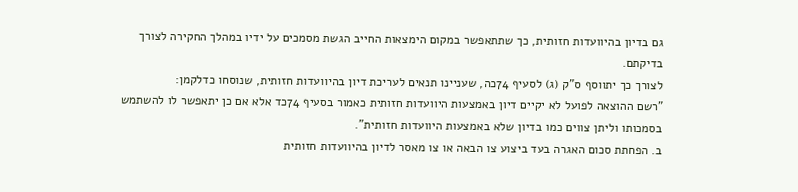גם בדיון בהיוועדות חזותית, כך שתתאפשר במקום הימצאות החייב הגשת מסמכים על ידיו במהלך החקירה לצורך בדיקתם.
לצורך כך יתווסף ס"ק (ג) לסעיף 74כה, שעניינו תנאים לעריכת דיון בהיוועדות חזותית, שנוסחו כדלקמן:
"רשם ההוצאה לפועל לא יקיים דיון באמצעות היוועדות חזותית כאמור בסעיף 74כד אלא אם כן יתאפשר לו להשתמש בסמכותו וליתן צווים כמו בדיון שלא באמצעות היוועדות חזותית".
ב. הפחתת סכום האגרה בעד ביצוע צו הבאה או צו מאסר לדיון בהיוועדות חזותית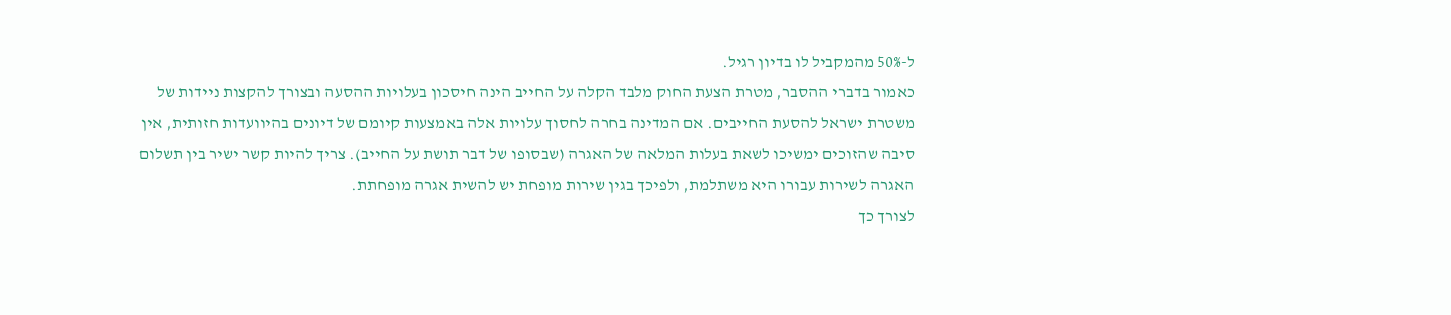ל-50% מהמקביל לו בדיון רגיל.
כאמור בדברי ההסבר, מטרת הצעת החוק מלבד הקלה על החייב הינה חיסכון בעלויות ההסעה ובצורך להקצות ניידות של משטרת ישראל להסעת החייבים. אם המדינה בחרה לחסוך עלויות אלה באמצעות קיומם של דיונים בהיוועדות חזותית, אין סיבה שהזוכים ימשיכו לשאת בעלות המלאה של האגרה (שבסופו של דבר תושת על החייב). צריך להיות קשר ישיר בין תשלום האגרה לשירות עבורו היא משתלמת, ולפיכך בגין שירות מופחת יש להשית אגרה מופחתת.
לצורך כך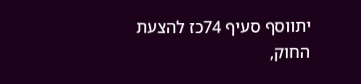יתווסף סעיף 74כז להצעת החוק,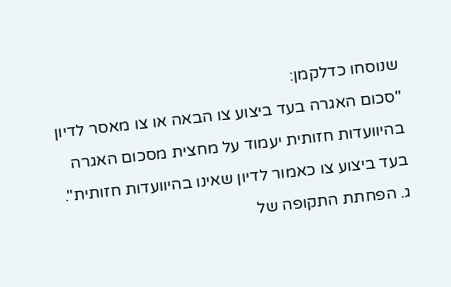שנוסחו כדלקמן:
"סכום האגרה בעד ביצוע צו הבאה או צו מאסר לדיון בהיוועדות חזותית יעמוד על מחצית מסכום האגרה בעד ביצוע צו כאמור לדיון שאינו בהיוועדות חזותית".
ג. הפחתת התקופה של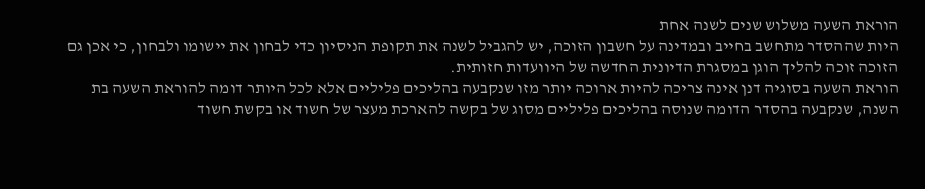הוראת השעה משלוש שנים לשנה אחת
היות שההסדר מתחשב בחייב ובמדינה על חשבון הזוכה, יש להגביל לשנה את תקופת הניסיון כדי לבחון את יישומו ולבחון, כי אכן גם הזוכה זוכה להליך הוגן במסגרת הדיונית החדשה של היוועדות חזותית.
הוראת השעה בסוגיה דנן אינה צריכה להיות ארוכה יותר מזו שנקבעה בהליכים פליליים אלא לכל היותר דומה להוראת השעה בת השנה, שנקבעה בהסדר הדומה שנוסה בהליכים פליליים מסוג של בקשה להארכת מעצר של חשוד או בקשת חשוד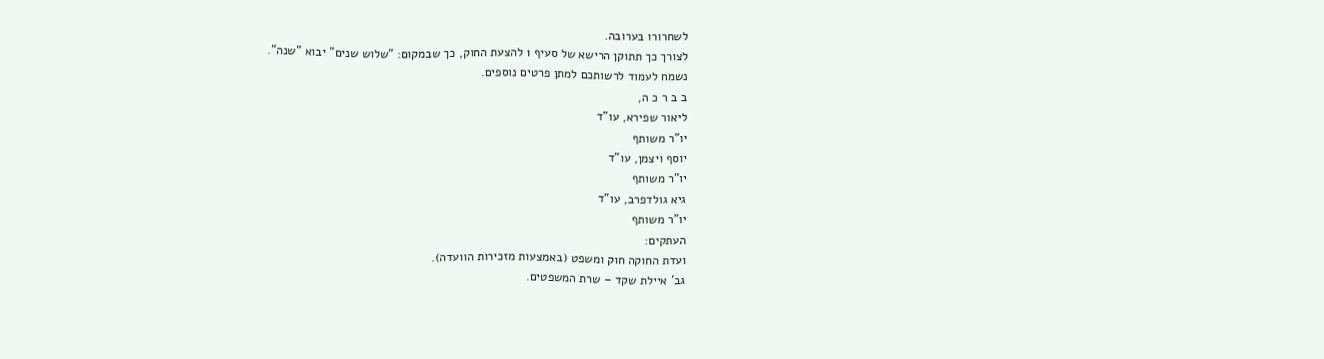לשחרורו בערובה.
לצורך כך תתוקן הרישא של סעיף 1 להצעת החוק, כך שבמקום: "שלוש שנים" יבוא "שנה".
נשמח לעמוד לרשותכם למתן פרטים נוספים.
ב ב ר כ ה,
ליאור שפירא, עו"ד
יו"ר משותף
יוסף ויצמן, עו"ד
יו"ר משותף
גיא גולדפרב, עו"ד
יו"ר משותף
העתקים:
ועדת החוקה חוק ומשפט (באמצעות מזכירות הוועדה).
גב' איילת שקד – שרת המשפטים.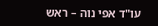עו"ד אפי נוה – ראש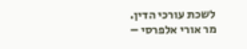לשכת עורכי הדין.
מר אורי אלפרסי –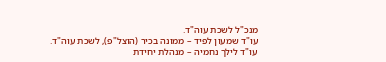מנכ"ל לשכת עוה"ד.
עו"ד שמעון לפיד – ממונה בכיר (הוצל"פ), לשכת עוה"ד.
עו"ד לילך נחמיה – מנהלת יחידת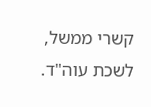קשרי ממשל, לשכת עוה"ד.